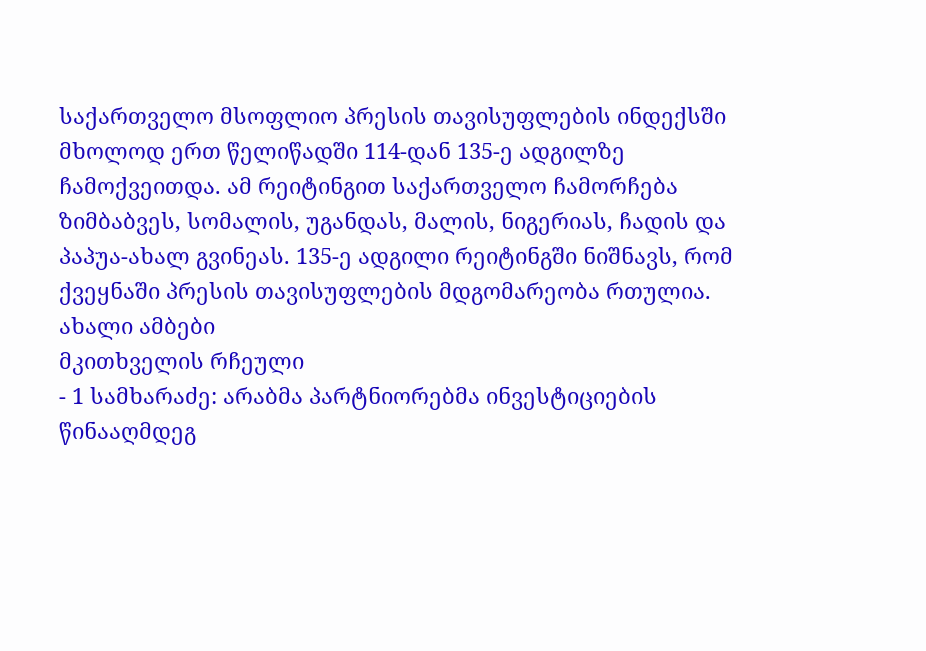საქართველო მსოფლიო პრესის თავისუფლების ინდექსში მხოლოდ ერთ წელიწადში 114-დან 135-ე ადგილზე ჩამოქვეითდა. ამ რეიტინგით საქართველო ჩამორჩება ზიმბაბვეს, სომალის, უგანდას, მალის, ნიგერიას, ჩადის და პაპუა-ახალ გვინეას. 135-ე ადგილი რეიტინგში ნიშნავს, რომ ქვეყნაში პრესის თავისუფლების მდგომარეობა რთულია.
ახალი ამბები
მკითხველის რჩეული
- 1 სამხარაძე: არაბმა პარტნიორებმა ინვესტიციების წინააღმდეგ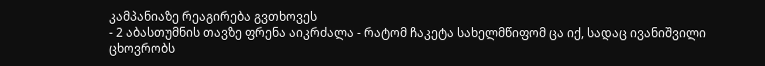კამპანიაზე რეაგირება გვთხოვეს
- 2 აბასთუმნის თავზე ფრენა აიკრძალა - რატომ ჩაკეტა სახელმწიფომ ცა იქ, სადაც ივანიშვილი ცხოვრობს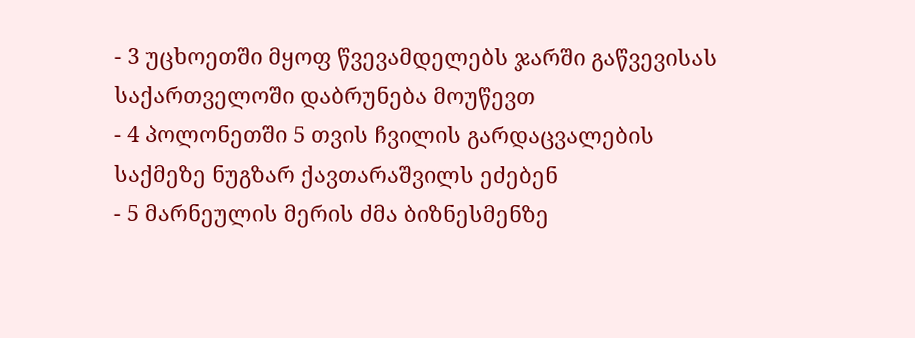- 3 უცხოეთში მყოფ წვევამდელებს ჯარში გაწვევისას საქართველოში დაბრუნება მოუწევთ
- 4 პოლონეთში 5 თვის ჩვილის გარდაცვალების საქმეზე ნუგზარ ქავთარაშვილს ეძებენ
- 5 მარნეულის მერის ძმა ბიზნესმენზე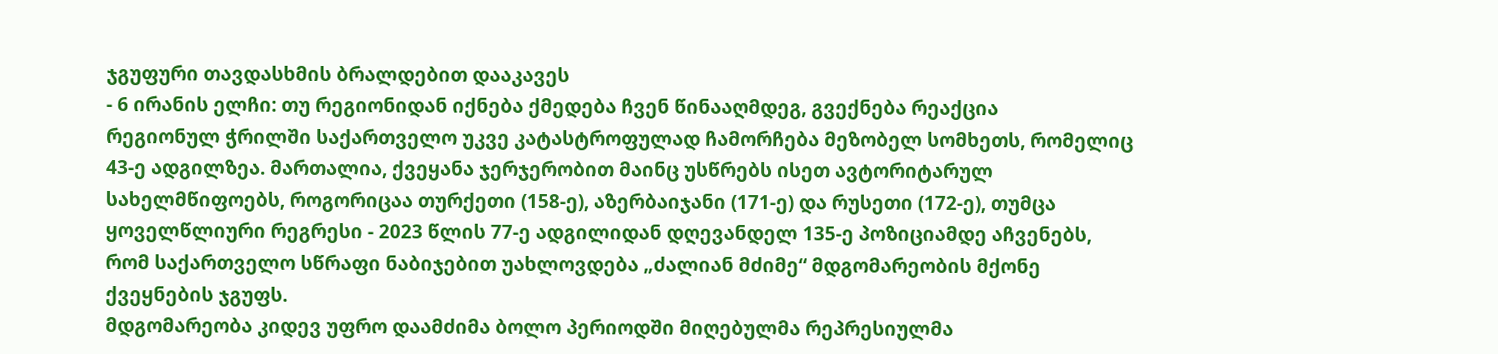ჯგუფური თავდასხმის ბრალდებით დააკავეს
- 6 ირანის ელჩი: თუ რეგიონიდან იქნება ქმედება ჩვენ წინააღმდეგ, გვექნება რეაქცია
რეგიონულ ჭრილში საქართველო უკვე კატასტროფულად ჩამორჩება მეზობელ სომხეთს, რომელიც 43-ე ადგილზეა. მართალია, ქვეყანა ჯერჯერობით მაინც უსწრებს ისეთ ავტორიტარულ სახელმწიფოებს, როგორიცაა თურქეთი (158-ე), აზერბაიჯანი (171-ე) და რუსეთი (172-ე), თუმცა ყოველწლიური რეგრესი - 2023 წლის 77-ე ადგილიდან დღევანდელ 135-ე პოზიციამდე აჩვენებს, რომ საქართველო სწრაფი ნაბიჯებით უახლოვდება „ძალიან მძიმე“ მდგომარეობის მქონე ქვეყნების ჯგუფს.
მდგომარეობა კიდევ უფრო დაამძიმა ბოლო პერიოდში მიღებულმა რეპრესიულმა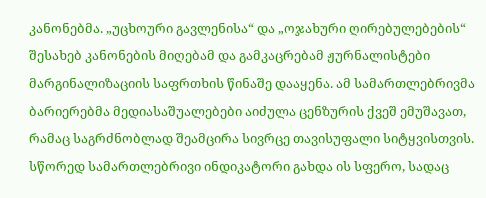კანონებმა. „უცხოური გავლენისა“ და „ოჯახური ღირებულებების“ შესახებ კანონების მიღებამ და გამკაცრებამ ჟურნალისტები მარგინალიზაციის საფრთხის წინაშე დააყენა. ამ სამართლებრივმა ბარიერებმა მედიასაშუალებები აიძულა ცენზურის ქვეშ ემუშავათ, რამაც საგრძნობლად შეამცირა სივრცე თავისუფალი სიტყვისთვის. სწორედ სამართლებრივი ინდიკატორი გახდა ის სფერო, სადაც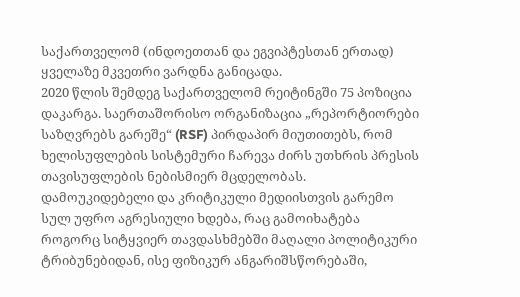საქართველომ (ინდოეთთან და ეგვიპტესთან ერთად) ყველაზე მკვეთრი ვარდნა განიცადა.
2020 წლის შემდეგ საქართველომ რეიტინგში 75 პოზიცია დაკარგა. საერთაშორისო ორგანიზაცია „რეპორტიორები საზღვრებს გარეშე“ (RSF) პირდაპირ მიუთითებს, რომ ხელისუფლების სისტემური ჩარევა ძირს უთხრის პრესის თავისუფლების ნებისმიერ მცდელობას. დამოუკიდებელი და კრიტიკული მედიისთვის გარემო სულ უფრო აგრესიული ხდება, რაც გამოიხატება როგორც სიტყვიერ თავდასხმებში მაღალი პოლიტიკური ტრიბუნებიდან, ისე ფიზიკურ ანგარიშსწორებაში,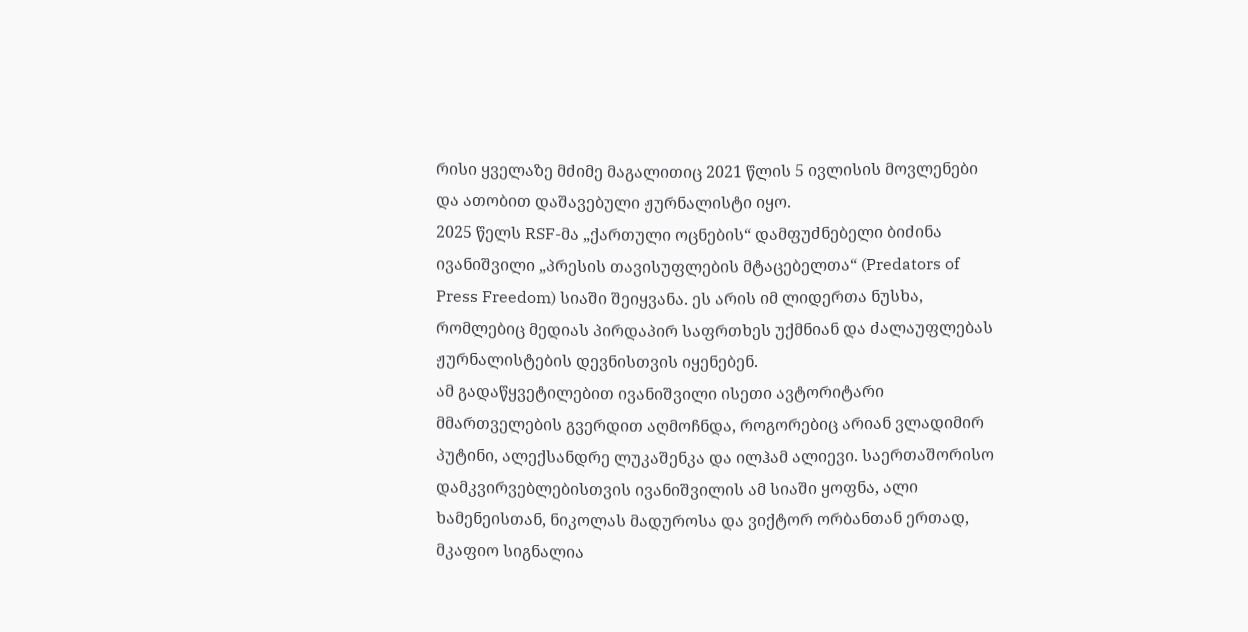რისი ყველაზე მძიმე მაგალითიც 2021 წლის 5 ივლისის მოვლენები და ათობით დაშავებული ჟურნალისტი იყო.
2025 წელს RSF-მა „ქართული ოცნების“ დამფუძნებელი ბიძინა ივანიშვილი „პრესის თავისუფლების მტაცებელთა“ (Predators of Press Freedom) სიაში შეიყვანა. ეს არის იმ ლიდერთა ნუსხა, რომლებიც მედიას პირდაპირ საფრთხეს უქმნიან და ძალაუფლებას ჟურნალისტების დევნისთვის იყენებენ.
ამ გადაწყვეტილებით ივანიშვილი ისეთი ავტორიტარი მმართველების გვერდით აღმოჩნდა, როგორებიც არიან ვლადიმირ პუტინი, ალექსანდრე ლუკაშენკა და ილჰამ ალიევი. საერთაშორისო დამკვირვებლებისთვის ივანიშვილის ამ სიაში ყოფნა, ალი ხამენეისთან, ნიკოლას მადუროსა და ვიქტორ ორბანთან ერთად, მკაფიო სიგნალია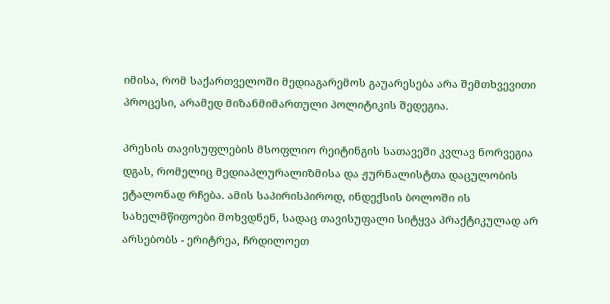იმისა, რომ საქართველოში მედიაგარემოს გაუარესება არა შემთხვევითი პროცესი, არამედ მიზანმიმართული პოლიტიკის შედეგია.

პრესის თავისუფლების მსოფლიო რეიტინგის სათავეში კვლავ ნორვეგია დგას, რომელიც მედიაპლურალიზმისა და ჟურნალისტთა დაცულობის ეტალონად რჩება. ამის საპირისპიროდ, ინდექსის ბოლოში ის სახელმწიფოები მოხვდნენ, სადაც თავისუფალი სიტყვა პრაქტიკულად არ არსებობს - ერიტრეა, ჩრდილოეთ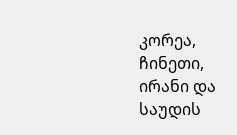კორეა, ჩინეთი, ირანი და საუდის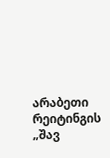არაბეთი რეიტინგის „შავ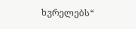ხვრელებს“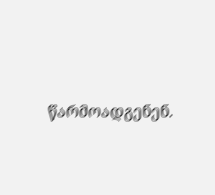წარმოადგენენ.